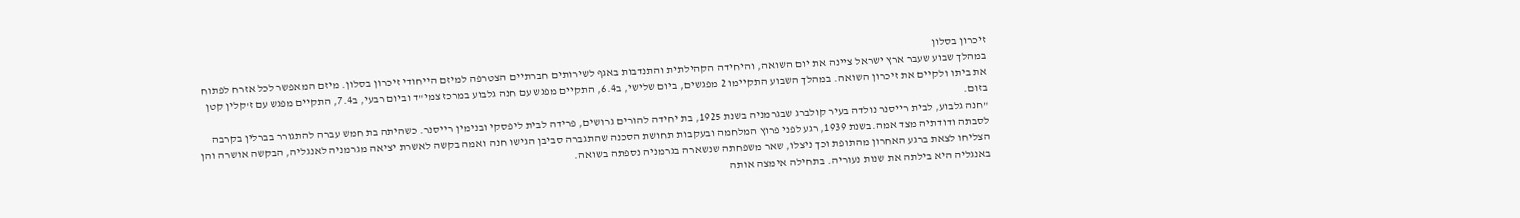זיכרון בסלון
במהלך שבוע שעבר ארץ ישראל ציינה את יום השואה, והיחידה הקהילתית והתנדבות באגף לשירותים חברתיים הצטרפה למיזם הייחודי זיכרון בסלון. מיזם המאפשר לכל אזרח לפתוח את ביתו ולקיים את זיכרון השואה. במהלך השבוע התקיימו 2 מפגשים, ביום שלישי, ב6.4, התקיים מפגש עם חנה גלבוע במרכז צמי"ד וביום רבעי, ב7.4, התקיים מפגש עם ז'קלין קטן בזום.
"חנה גלבוע, לבית רייסנר נולדה בעיר קולברג שבגרמניה בשנת 1925, בת יחידה להורים גרושים, פרידה לבית ליפסקי ובנימין רייסנר. כשהיתה בת חמש עברה להתגורר בברלין בקרבה לסבתה ודודתיה מצד אמה.בשנת 1939, רגע לפני פרוץ המלחמה ובעקבות תחושת הסכנה שהתגברה סביבן הגישו חנה ואמה בקשה לאשרת יציאה מגרמניה לאנגליה, הבקשה אושרה והן הצליחו לצאת ברגע האחרון מהתופת וכך ניצלו, שאר משפחתה שנשארה בגרמניה נספתה בשואה.
באנגליה היא בילתה את שנות נעוריה. בתחילה אימצה אותה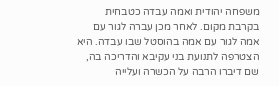משפחה יהודית ואמה עבדה כטבחית בקרבת מקום. לאחר מכן עברה לגור עם אמה לגור עם אמה בהוסטל שבו עבדה. היא הצטרפה לתנועת בני עקיבא והדריכה בה, שם דיברו הרבה על הכשרה ועלייה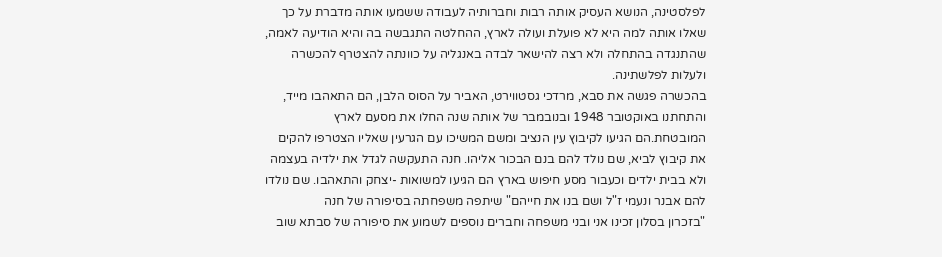לפלסטינה, הנושא העסיק אותה רבות וחברותיה לעבודה ששמעו אותה מדברת על כך שאלו אותה למה היא לא פועלת ועולה לארץ, ההחלטה התגבשה בה והיא הודיעה לאמה, שהתנגדה בהתחלה ולא רצה להישאר לבדה באנגליה על כוונתה להצטרף להכשרה ולעלות לפלשתינה.
בהכשרה פגשה את סבא, מרדכי גסטווירט, האביר על הסוס הלבן, הם התאהבו מייד, והתחתנו באוקטובר 1948 ובנובמבר של אותה שנה החלו את מסעם לארץ המובטחת.הם הגיעו לקיבוץ עין הנציב ומשם המשיכו עם הגרעין שאליו הצטרפו להקים את קיבוץ לביא, שם נולד להם בנם הבכור אליהו. חנה התעקשה לגדל את ילדיה בעצמה ולא בבית ילדים וכעבור מסע חיפוש בארץ הם הגיעו למשואות -יצחק והתאהבו. שם נולדו להם אבנר ונעמי ז"ל ושם בנו את חייהם" שיתפה משפחתה בסיפורה של חנה
"בזכרון בסלון זכינו אני ובני משפחה וחברים נוספים לשמוע את סיפורה של סבתא שוב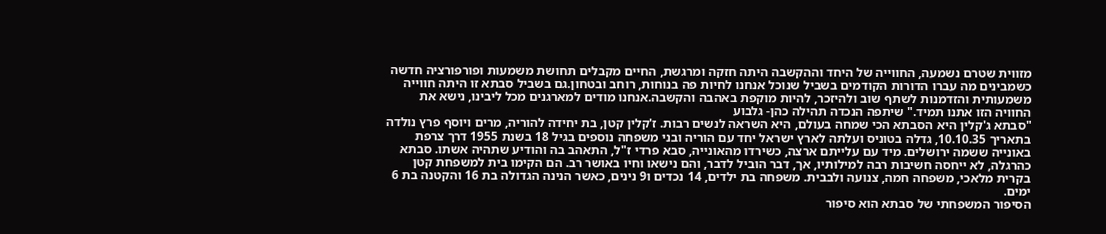מזווית שטרם נשמעה, החווייה של היחד וההקשבה היתה חזקה ומרגשת, החיים מקבלים תחושת משמעות ופורפורציה חדשה כשמבינים מה עברו הדורות הקודמים בשביל שנוכל אנחנו לחיות פה בנוחות, רוחב ובטחון.גם בשביל סבתא זו היתה חווייה משמעותית והזדמנות לשתף שוב ולהיזכר, להיות מוקפת באהבה והקשבה.אנחנו מודים למארגנים מכל ליבינו, נישא את החוויה הזו אתנו תמיד." שיתפה הנכדה תהילה כהן- גלבוע
"סבתא ג'קלין היא הסבתא הכי שמחה בעולם, היא השראה לנשים רבות. ז'קלין קטן, בת יחידה להוריה, מרים ויוסף פרץ נולדה בתאריך 10.10.35, גדלה בטוניס ועלתה לארץ ישראל יחד עם הוריה ובני משפחה נוספים בגיל 18 בשנת 1955 דרך צרפת באונייה ששמה ירושלים. מיד עם עלייתם ארצה, כשירדו מהאונייה, סבא פרדי ז"ל, התאהב בה והודיע שתהיה אשתו. סבתא כהרגלה, לא ייחסה חשיבות רבה למילותיו, אך, דבר הוביל לדבר, והם נישאו וחיו באושר רב. הם הקימו בית למשפחת קטן בקרית מלאכי, משפחה חמה, צנועה ולבבית. משפחה בת ילדים, 14 נכדים ו9 נינים, כאשר הנינה הגדולה בת 16 והקטנה בת 6 ימים.
הסיפור המשפחתי של סבתא הוא סיפור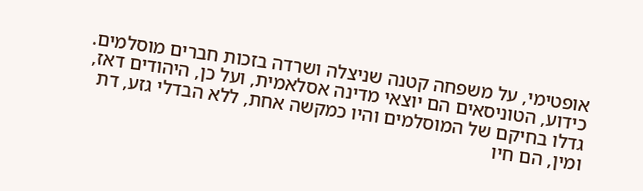אופטימי, על משפחה קטנה שניצלה ושרדה בזכות חברים מוסלמים. כידוע, הטוניסאים הם יוצאי מדינה אסלאמית, ועל כן, היהודים דאז, גדלו בחיקם של המוסלמים והיו כמקשה אחת, ללא הבדלי גזע, דת ומין, הם חיו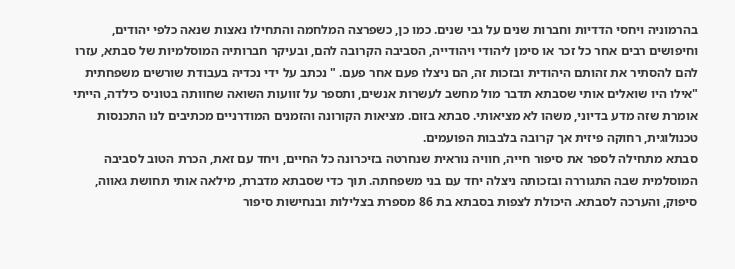בהרמוניה ויחסי הדדיות וחברות שנים על גבי שנים. כמו כן, כשפרצה המלחמה והתחילו נאצות שנאה כלפי יהודים, וחיפושים רבים אחר כל זכר או סימן ליהודי ויהודייה, הסביבה הקרובה להם, ובעיקר חברותיה המוסלמיות של סבתא, עזרו להם להסתיר את זהותם היהודית ובזכות זה, הם ניצלו פעם אחר פעם. " נכתב על ידי נכדיה בעבודת שורשים משפחתית
"אילו היו שואלים אותי שסבתא תדבר מול מחשב לעשרות אנשים, ותספר על זוועות השואה שחוותה בטוניס כילדה, הייתי אומרת שזה מדע בדיוני, משהו לא מציאותי. סבתא בזום. מציאות הקורונה והזמנים המודרניים מכתיבים לנו התכנסות טכנולוגית, רחוקה פיזית אך קרובה בלבבות הפועמים.
סבתא מתחילה לספר את סיפור חייה, חוויה נוראית שנחרטה בזיכרונה כל החיים, ויחד עם זאת, הכרת הטוב לסביבה המוסלמית שבה התגוררה ובזכותה ניצלה יחד עם בני משפחתה. תוך כדי שסבתא מדברת, מילאה אותי תחושת גאווה, סיפוק, והערכה לסבתא. היכולת לצפות בסבתא בת 86 מספרת בצלילות ובנחישות סיפור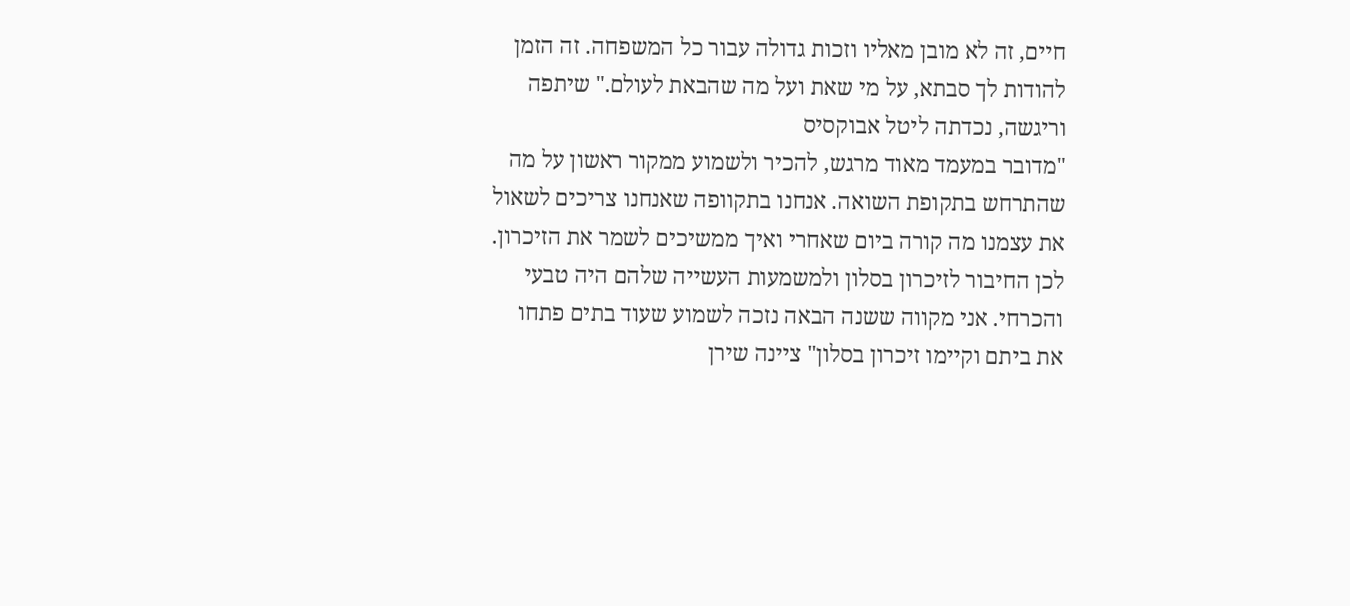חיים, זה לא מובן מאליו וזכות גדולה עבור כל המשפחה. זה הזמן להודות לך סבתא, על מי שאת ועל מה שהבאת לעולם." שיתפה וריגשה, נכדתה ליטל אבוקסיס
"מדובר במעמד מאוד מרגש, להכיר ולשמוע ממקור ראשון על מה שהתרחש בתקופת השואה. אנחנו בתקוופה שאנחנו צריכים לשאול את עצמנו מה קורה ביום שאחרי ואיך ממשיכים לשמר את הזיכרון. לכן החיבור לזיכרון בסלון ולמשמעות העשייה שלהם היה טבעי והכרחי. אני מקווה ששנה הבאה נזכה לשמוע שעוד בתים פתחו את ביתם וקיימו זיכרון בסלון" ציינה שירן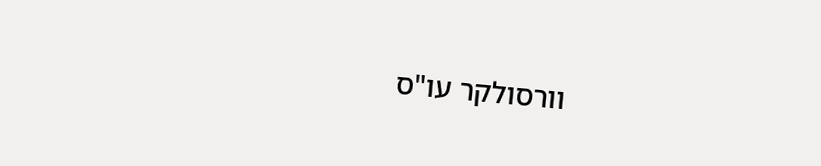וורסולקר עו"ס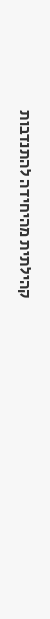קהילתית מהיחידה להתנדבות